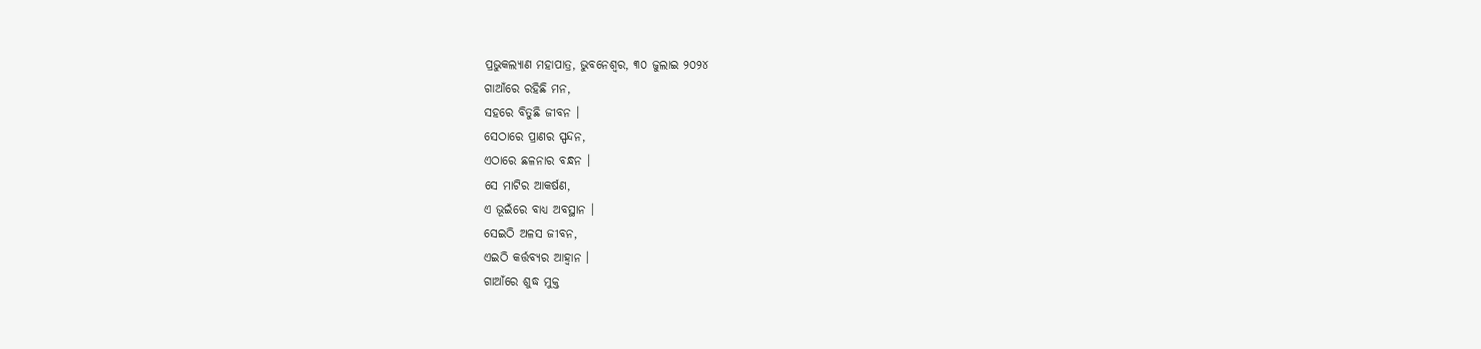ପ୍ରଭୁକଲ୍ୟାଣ ମହାପାତ୍ର, ଭୁବନେଶ୍ୱର, ୩୦ ଜୁଲାଇ ୨୦୨୪
ଗାଆଁରେ ରହିଛି ମନ,
ସହରେ ବିତୁଛି ଜୀବନ ।
ସେଠାରେ ପ୍ରାଣର ସ୍ପନ୍ଦନ,
ଏଠାରେ ଛଳନାର ବନ୍ଧନ ।
ସେ ମାଟିର ଆକର୍ଷଣ,
ଏ ଭୂଇଁରେ ବାଧ୍ୟ ଅବସ୍ଥାନ ।
ସେଇଠି ଅଳସ ଜୀବନ,
ଏଇଠି କର୍ତ୍ତବ୍ୟର ଆହ୍ୱାନ ।
ଗାଆଁରେ ଶୁଦ୍ଧ ମୁକ୍ତ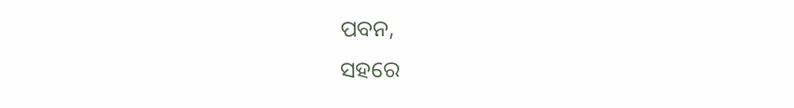ପବନ,
ସହରେ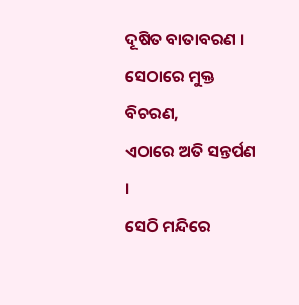ଦୂଷିତ ବାତାବରଣ ।
ସେଠାରେ ମୁକ୍ତ ବିଚରଣ,
ଏଠାରେ ଅତି ସନ୍ତର୍ପଣ ।
ସେଠି ମନ୍ଦିରେ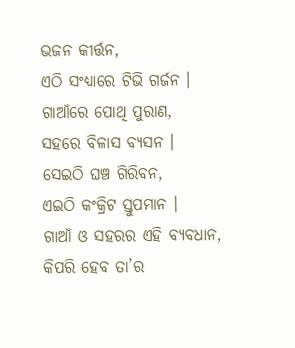ଭଜନ କୀର୍ତ୍ତନ,
ଏଠି ସଂଧ୍ୟାରେ ଟିଭି ଗର୍ଜନ ।
ଗାଆଁରେ ପୋଥି ପୁରାଣ,
ସହରେ ବିଳାସ ବ୍ୟସନ ।
ସେଇଠି ଘଞ୍ଚ ଗିରିବନ,
ଏଇଠି କଂକ୍ରିଟ ସ୍ତୁପମାନ ।
ଗାଆଁ ଓ ସହରର ଏହି ବ୍ୟବଧାନ,
କିପରି ହେବ ତା’ର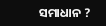ସମାଧାନ ?